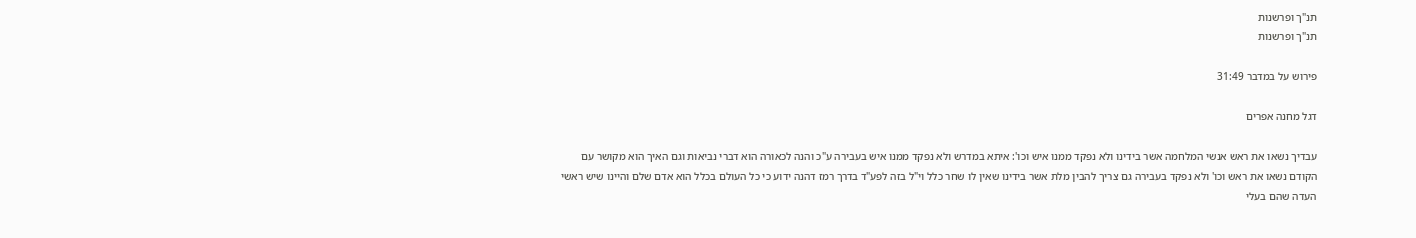תנ"ך ופרשנות
תנ"ך ופרשנות

פירוש על במדבר 31:49

דגל מחנה אפרים

עבדיך נשאו את ראש אנשי המלחמה אשר בידינו ולא נפקד ממנו איש וכו': איתא במדרש ולא נפקד ממנו איש בעבירה ע"כ והנה לכאורה הוא דברי נביאות וגם האיך הוא מקושר עם הקודם נשאו את ראש וכו' ולא נפקד בעבירה גם צריך להבין מלת אשר בידינו שאין לו שחר כלל וי"ל בזה לפע"ד בדרך רמז דהנה ידוע כי כל העולם בכלל הוא אדם שלם והיינו שיש ראשי העדה שהם בעלי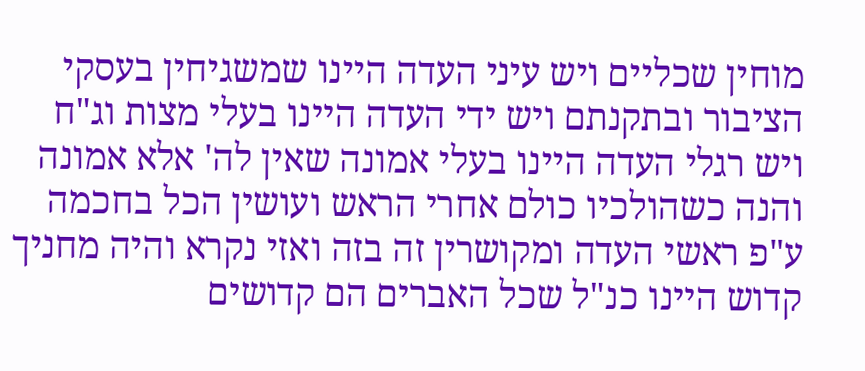מוחין שכליים ויש עיני העדה היינו שמשגיחין בעסקי הציבור ובתקנתם ויש ידי העדה היינו בעלי מצות וג"ח ויש רגלי העדה היינו בעלי אמונה שאין לה' אלא אמונה והנה כשהולכיו כולם אחרי הראש ועושין הכל בחכמה ע"פ ראשי העדה ומקושרין זה בזה ואזי נקרא והיה מחניך קדוש היינו כנ"ל שכל האברים הם קדושים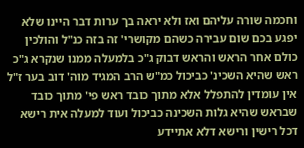וחכמה שורה עליהם ואז ולא יראה בך ערות דבר היינו שלא יפגע בכם שום עבירה כשהם מקושרי' זה בזה כנ"ל והולכין כולם אחר הראש והראש דבוק ג"כ בלמעלה ממנו שנקרא ג"כ ראש שהיא השכינ' כביכול כמ"ש הרב המגיד מוה' דוב בער ז"ל אין עומדין להתפלל אלא מתוך כובד ראש פי' מתוך כובד שבראש שהיא גלות השכינה כביכול ועוד למעלה אית רישא דכל רישין ורישא דלא אתיידע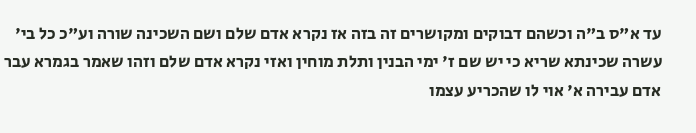עד א"ס ב"ה וכשהם דבוקים ומקושרים זה בזה אז נקרא אדם שלם ושם השכינה שורה וע"כ כל בי' עשרה שכינתא שריא כי יש שם ז' ימי הבנין ותלת מוחין ואזי נקרא אדם שלם וזהו שאמר בגמרא עבר אדם עבירה א' אוי לו שהכריע עצמו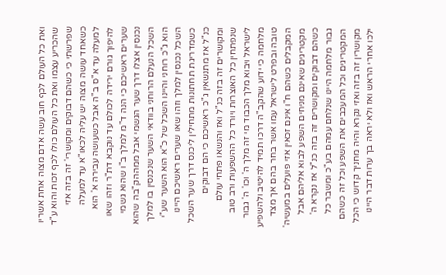ואת כל העולם לכף חוב עשה אדם מצוה אחת אשריו שהכריע עצמו ואת כל העולם כולו לכף זכות והוא ע"ד שפרשתי כי כשהם דבוקים ומקושרי' זה בזה אזי כשאחד עושה מצוה יש עליה לכאו"א עד למעלה למעלה עד א"ס ב"ה אבל כשעושה עבירה א' הוא להיפוך גורם ירידה לכולם עד נוקבא דת"ר וזהו שאו שערים ראשיכם כי הנה ד"מ למלך ב"ו שהוא גשמי נכנסין אצלו דרך שער הגשמי אבל ממההק"בה שהוא השכל הנעלם הרוחני בוודאי השער שנכנסין בו למלך הוא ג"כ רוחני והיינו השכל של כ"א הוא השער שע"י השכל נכנסין למלך וזהו שאו שערים ראשיכם היינו כשמדריגת תחתונות מתחילין ליכנס דרך שער השכל כנ"ל אז מתנשאין ג"כ ראשיכם כי הם דבוקים ומקושרים זה בזה כנ"ל ואז והנשאו פתחי עולם שנפתחין כל האוצרות ויורד כל ההשפעות ורב טוב לישראל ויבוא מלך הכבוד מי זה מלך ה' וכו' ה' גבור מלחמה כי ידוע שהקב"ה דרכו תמיד להיטיב ולהשפיע טובה ובפרט לישראל עמו אשר בחר בהם אך מצד המקבלים כשהם ח"ו אינם זכאין אזי פועלים במעשיה' מקטריגים שאינם מניחים השפע לבוא אליהם אבל כשהם דבוקים ומקושרים זה בזה כנ"ל אז נקרא ה' גבור מלחמה היינו שנלחם עמהם בע"כ ומשבר כל המקטריגים וכל המעכבים את השפע וכל זה כשהם מקושרין זה בזה ואזי נקרא והיה מחניך קדוש כי הכל ילכו אחרי הראש ואז ולא יראה בך ערות דבר היינו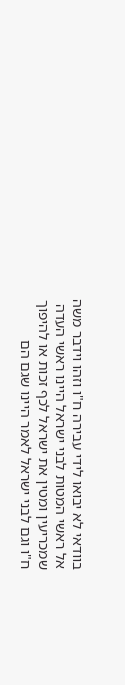בוודאי לא יבואו לידי עבירה ח"ו וזהו וידבר משה אל ראשי המטות לבני ישראל היינו ראשי העדה שמכריעין ומטין את ישראל לכף זכות או להיפוך ח"ו וגם לבני ישראל לאמר היינו שגם הם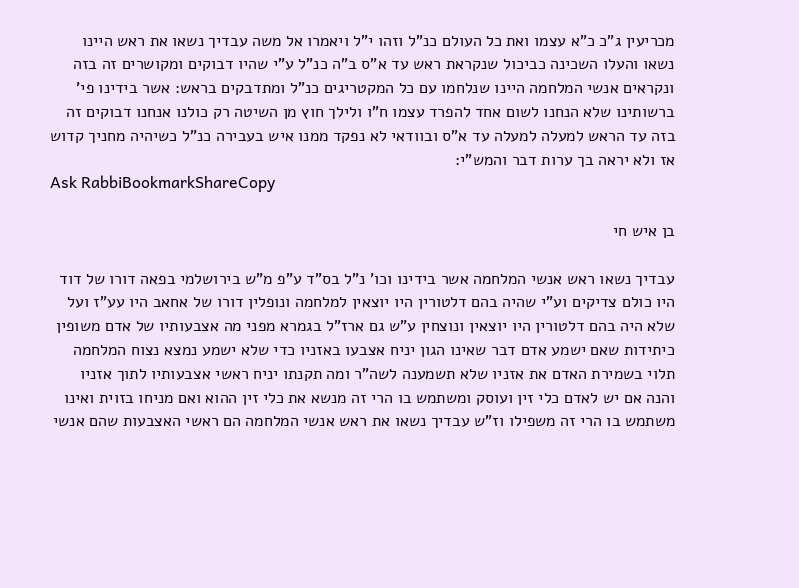מכריעין ג"כ כ"א עצמו ואת כל העולם כנ"ל וזהו י"ל ויאמרו אל משה עבדיך נשאו את ראש היינו נשאו והעלו השכינה כביכול שנקראת ראש עד א"ס ב"ה כנ"ל ע"י שהיו דבוקים ומקושרים זה בזה ונקראים אנשי המלחמה היינו שנלחמו עם כל המקטריגים כנ"ל ומתדבקים בראש: אשר בידינו פי' ברשותינו שלא הנחנו לשום אחד להפרד עצמו ח"ו ולילך חוץ מן השיטה רק כולנו אנחנו דבוקים זה בזה עד הראש למעלה למעלה עד א"ס ובוודאי לא נפקד ממנו איש בעבירה כנ"ל כשיהיה מחניך קדוש אז ולא יראה בך ערות דבר והמש"י:
Ask RabbiBookmarkShareCopy

בן איש חי

עבדיך נשאו ראש אנשי המלחמה אשר בידינו וכו' נ"ל בס"ד ע"פ מ"ש בירושלמי בפאה דורו של דוד היו כולם צדיקים וע"י שהיה בהם דלטורין היו יוצאין למלחמה ונופלין דורו של אחאב היו עע"ז ועל שלא היה בהם דלטורין היו יוצאין ונוצחין ע"ש גם ארז"ל בגמרא מפני מה אצבעותיו של אדם משופין כיתידות שאם ישמע אדם דבר שאינו הגון יניח אצבעו באזניו כדי שלא ישמע נמצא נצוח המלחמה תלוי בשמירת האדם את אזניו שלא תשמענה לשה"ר ומה תקנתו יניח ראשי אצבעותיו לתוך אזניו והנה אם יש לאדם כלי זין ועוסק ומשתמש בו הרי זה מנשא את כלי זין ההוא ואם מניחו בזוית ואינו משתמש בו הרי זה משפילו וז"ש עבדיך נשאו את ראש אנשי המלחמה הם ראשי האצבעות שהם אנשי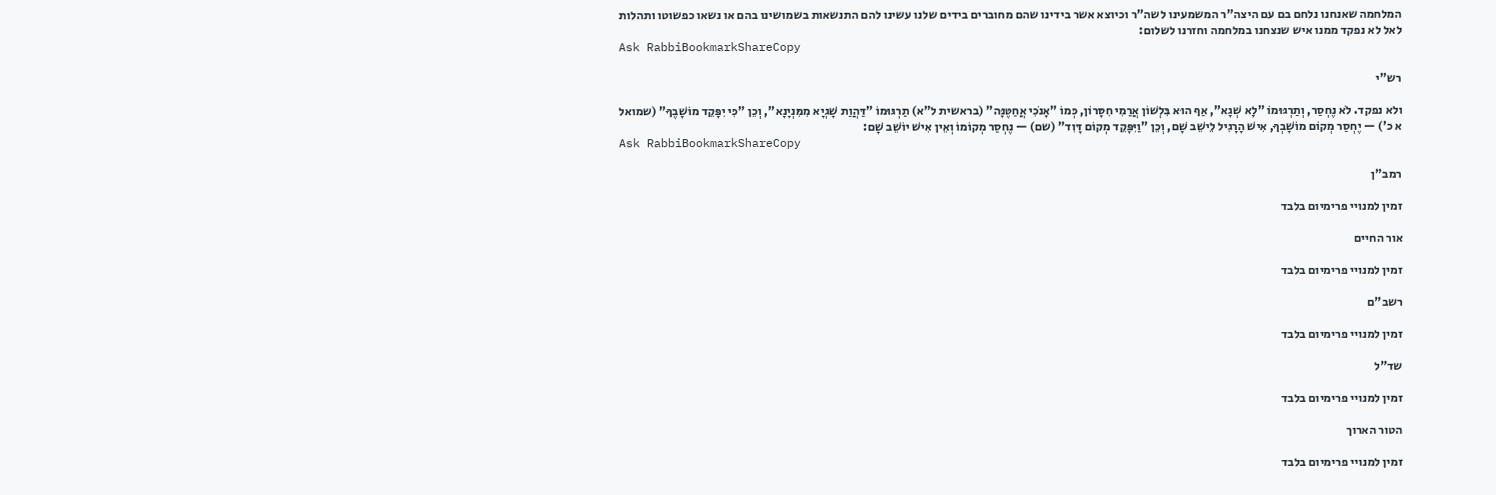המלחמה שאנחנו נלחם בם עם היצה"ר המשמעינו לשה"ר וכיוצא אשר בידינו שהם מחוברים בידים שלנו עשינו להם התנשאות בשמושינו בהם או נשאו כפשוטו ותהלות לאל לא נפקד ממנו איש שנצחנו במלחמה וחזרנו לשלום:
Ask RabbiBookmarkShareCopy

רש"י

ולא נפקד. לֹא נֶחְסַר, וְתַרְגּוּמוֹ "לָא שְׁגָא", אַף הוּא בִּלְשׁוֹן אֲרַמִי חִסָּרוֹן, כְּמוֹ "אָנֹכִי אֲחַטֶּנָּה" (בראשית ל"א) תַרְגּוּמוֹ "דַּהֲוַת שָׁגְיָא מִמִּנְיָנָא", וְכֵן "כִּי יִפָּקֵד מוֹשָׁבֶךָ" (שמואל א כ') — יֶחְסַר מְקוֹם מוֹשָׁבְךָ, אִישׁ הָרָגִיל לֵישֵׁב שָׁם, וְכֵן "וַיִּפָּקֵד מְקוֹם דָּוִד" (שם) — נֶחְסַר מְקוֹמוֹ וְאֵין אִישׁ יוֹשֵׁב שָׁם:
Ask RabbiBookmarkShareCopy

רמב"ן

זמין למנויי פרימיום בלבד

אור החיים

זמין למנויי פרימיום בלבד

רשב"ם

זמין למנויי פרימיום בלבד

שד"ל

זמין למנויי פרימיום בלבד

הטור הארוך

זמין למנויי פרימיום בלבד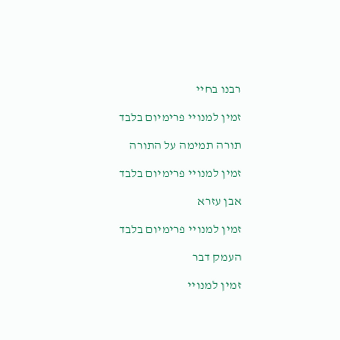רבנו בחיי

זמין למנויי פרימיום בלבד

תורה תמימה על התורה

זמין למנויי פרימיום בלבד

אבן עזרא

זמין למנויי פרימיום בלבד

העמק דבר

זמין למנויי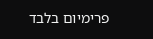פרימיום בלבד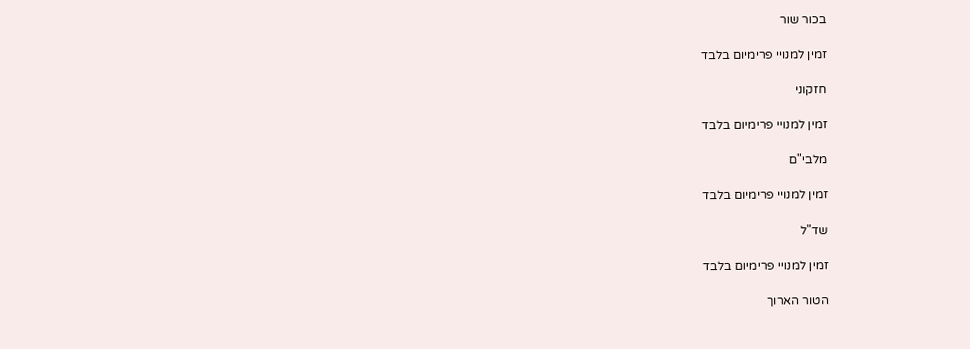בכור שור

זמין למנויי פרימיום בלבד

חזקוני

זמין למנויי פרימיום בלבד

מלבי"ם

זמין למנויי פרימיום בלבד

שד"ל

זמין למנויי פרימיום בלבד

הטור הארוך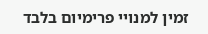זמין למנויי פרימיום בלבד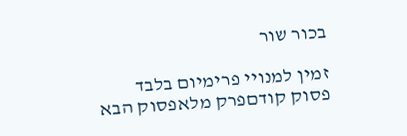בכור שור

זמין למנויי פרימיום בלבד
פסוק קודםפרק מלאפסוק הבא